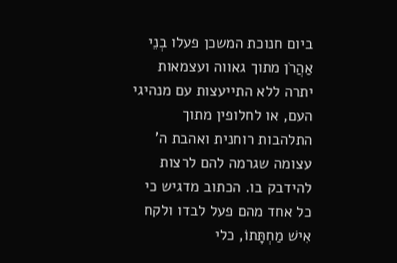ביום חנוכת המשכן פעלו בְנֵי אַהֲרֹן מתוך גאווה ועצמאות יתרה ללא התייעצות עם מנהיגי העם, או לחלופין מתוך התלהבות רוחנית ואהבת ה' עצומה שגרמה להם לרצות להידבק בו. הכתוב מדגיש כי כל אחד מהם פעל לבדו ולקח אִישׁ מַחְתָּתוֹ, כלי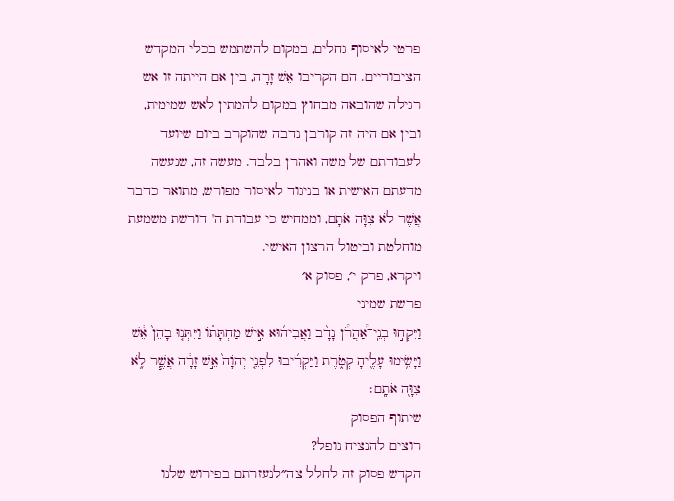פרטי לאיסוף גחלים, במקום להשתמש בכלי המקדש הציבוריים. הם הקריבו אֵשׁ זָרָה, בין אם הייתה זו אש רגילה שהובאה מבחוץ במקום להמתין לאש שמימית, ובין אם היה זה קורבן נדבה שהוקרב ביום שיועד לעבודתם של משה ואהרן בלבד. מעשה זה, שנעשה מדעתם האישית או בניגוד לאיסור מפורש, מתואר כדבר אֲשֶׁר לֹא צִוָּה אֹתָם, וממחיש כי עבודת ה' דורשת משמעת מוחלטת וביטול הרצון האישי.
ויקרא, פרק י׳, פסוק א׳
פרשת שמיני
וַיִּקְח֣וּ בְנֵֽי־אַ֠הֲרֹ֠ן נָדָ֨ב וַאֲבִיה֜וּא אִ֣ישׁ מַחְתָּת֗וֹ וַיִּתְּנ֤וּ בָהֵן֙ אֵ֔שׁ וַיָּשִׂ֥ימוּ עָלֶ֖יהָ קְטֹ֑רֶת וַיַּקְרִ֜יבוּ לִפְנֵ֤י יְהֹוָה֙ אֵ֣שׁ זָרָ֔ה אֲשֶׁ֧ר לֹ֦א צִוָּ֖ה אֹתָֽם׃
שיתוף הפסוק
רוצים להנציח נופל?
הקדש פסוק זה לחלל צה״לנעזרתם בפירוש שלנו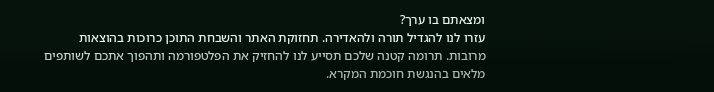ומצאתם בו ערך?
עזרו לנו להגדיל תורה ולהאדירה. תחזוקת האתר והשבחת התוכן כרוכות בהוצאות מרובות. תרומה קטנה שלכם תסייע לנו להחזיק את הפלטפורמה ותהפוך אתכם לשותפים מלאים בהנגשת חוכמת המקרא.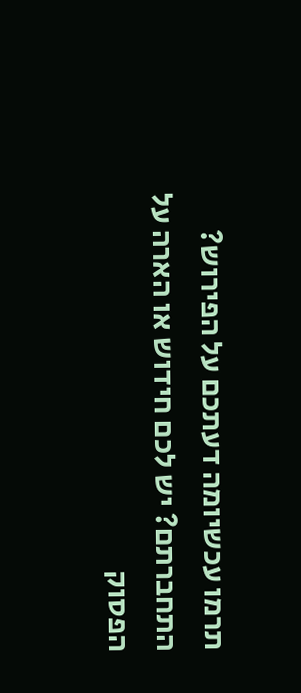תרמו עכשיומה דעתכם על הפירוש?
התחברתם? יש לכם חידוש או הארה על הפסוק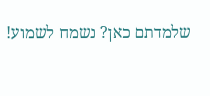שלמדתם כאן? נשמח לשמוע!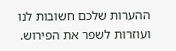ההערות שלכם חשובות לנו ועוזרות לשפר את הפירוש.